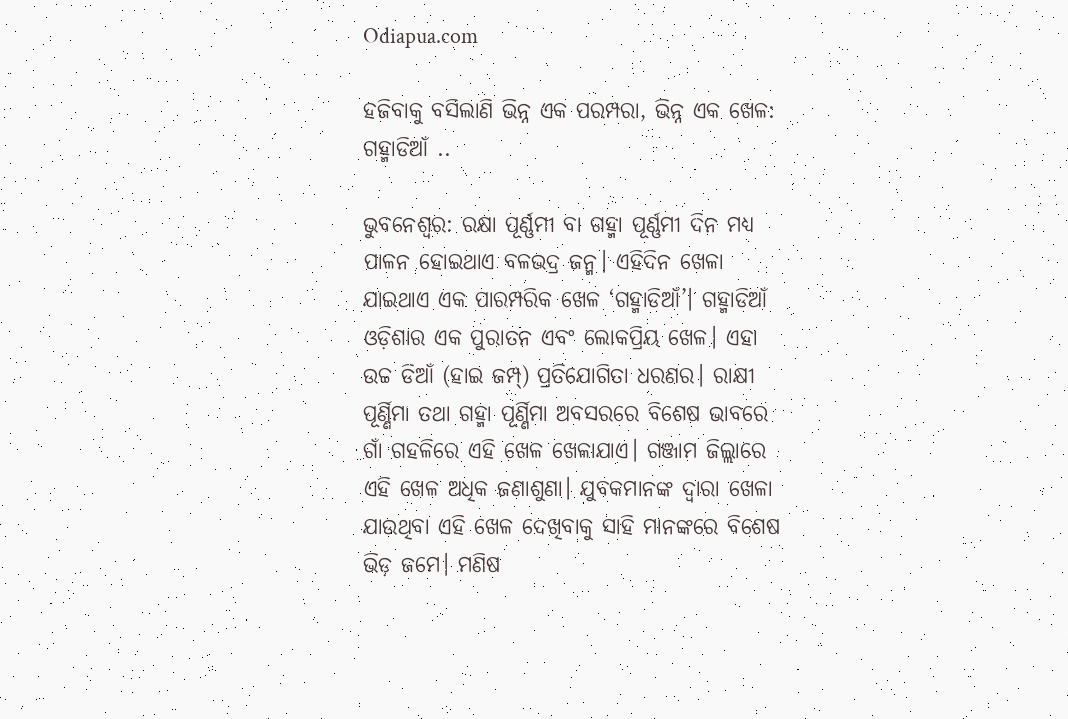Odiapua.com

ହଜିବାକୁ ବସିଲାଣି ଭିନ୍ନ ଏକ ପରମ୍ପରା, ଭିନ୍ନ ଏକ ଖେଳ: ଗହ୍ମାଡିଆଁ ..

ଭୁବନେଶ୍ୱର: ରକ୍ଷା ପୂର୍ଣ୍ଣମୀ ବା ଗହ୍ମା ପୂର୍ଣ୍ଣମୀ ଦିନ ମଧ୍ୟ ପାଳନ ହୋଇଥାଏ ବଳଭଦ୍ର ଜନ୍ମ। ଏହିଦିନ ଖେଳା ଯାଇଥାଏ ଏକ ପାରମ୍ପରିକ ଖେଳ ‘ଗହ୍ମାଡିଆଁ’। ଗହ୍ମାଡିଆଁ ଓଡ଼ିଶାର ଏକ ପୁରାତନ ଏବଂ ଲୋକପ୍ରିୟ ଖେଳ। ଏହା ଉଚ୍ଚ ଡିଆଁ (ହାଇ ଜମ୍ପ୍) ପ୍ରତିଯୋଗିତା ଧରଣର। ରାକ୍ଷୀ ପୂର୍ଣ୍ଣିମା ତଥା ଗହ୍ମା ପୂର୍ଣ୍ଣିମା ଅବସରରେ ବିଶେଷ ଭାବରେ ଗାଁ ଗହଳିରେ ଏହି ଖେଳ ଖେଳାଯାଏ। ଗଞ୍ଜାମ ଜିଲ୍ଲାରେ ଏହି ଖେଳ ଅଧିକ ଜଣାଶୁଣା। ଯୁବକମାନଙ୍କ ଦ୍ୱାରା ଖେଳା ଯାଉଥିବା ଏହି ଖେଳ ଦେଖିବାକୁ ସାହି ମାନଙ୍କରେ ବିଶେଷ ଭିଡ଼ ଜମେ। ମଣିଷ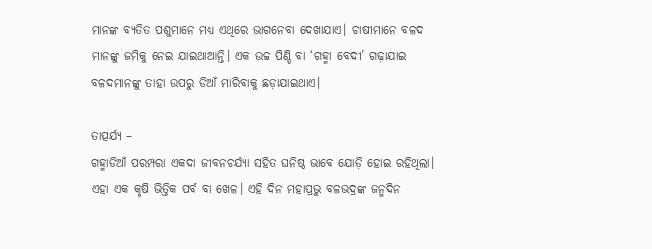ମାନଙ୍କ ବ୍ୟତିତ ପଶୁମାନେ ମଧ୍ୟ ଏଥିରେ ଭାଗନେବା ଦେଖାଯାଏ। ଚାଷୀମାନେ ବଳଦ ମାନଙ୍କୁ ଜମିକୁ ନେଇ ଯାଇଥାଆନ୍ତି। ଏକ ଉଚ୍ଚ ପିଣ୍ଡି ବା ‘ଗହ୍ମା ବେଦୀ’ ଗଢ଼ାଯାଇ ବଳଦମାନଙ୍କୁ ତାହା ଉପରୁ ଡିଆଁ ମାରିବାକୁ ଛଡ଼ାଯାଇଥାଏ।

ତାତ୍ପର୍ଯ୍ୟ –
ଗହ୍ମାଡିଆଁ ପରମ୍ପରା ଏକଦା ଜୀବନଚର୍ଯ୍ୟା ସହିତ ଘନିଷ୍ଠ ଭାବେ ଯୋଡ଼ି ହୋଇ ରହିଥିଲା। ଏହା ଏକ କୃଷି ଭିତ୍ତିକ ପର୍ବ ବା ଖେଳ। ଏହି ଦିନ ମହାପ୍ରଭୁ ବଳଭଦ୍ରଙ୍କ ଜନ୍ମଦିନ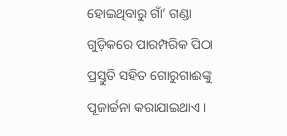ହୋଇଥିବାରୁ ଗାଁ’ ଗଣ୍ଡା ଗୁଡ଼ିକରେ ପାରମ୍ପରିକ ପିଠା ପ୍ରସ୍ତୁତି ସହିତ ଗୋରୁଗାଈଙ୍କୁ ପୂଜାର୍ଚ୍ଚନା କରାଯାଇଥାଏ।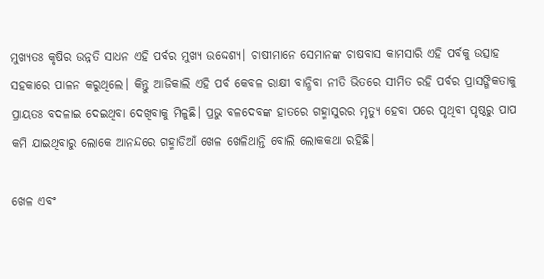ମୁଖ୍ୟତଃ କୃଷିର ଉନ୍ନତି ସାଧନ ଏହି ପର୍ବର ମୁଖ୍ୟ ଉଦ୍ଦେଶ୍ୟ। ଚାଷୀମାନେ ସେମାନଙ୍କ ଚାଷବାସ କାମସାରି ଏହି ପର୍ବକୁ ଉତ୍ସାହ ସହକାରେ ପାଳନ କରୁଥିଲେ। କିନ୍ତୁ ଆଜିକାଲି ଏହି ପର୍ବ କେବଳ ରାକ୍ଷୀ ବାନ୍ଧିବା ନୀତି ଭିତରେ ସୀମିତ ରହି ପର୍ବର ପ୍ରାସଙ୍ଗିକତାକୁ ପ୍ରାୟତଃ ବଦଳାଇ ଦେଇଥିବା ଦେଖିବାକୁ ମିଳୁଛି। ପ୍ରଭୁ ବଳଦେବଙ୍କ ହାତରେ ଗହ୍ମାସୁରର ମୃତ୍ୟୁ ହେବା ପରେ ପୃଥିବୀ ପୃଷ୍ଠରୁ ପାପ କମି ଯାଇଥିବାରୁ ଲୋକେ ଆନନ୍ଦରେ ଗହ୍ମାଡିଆଁ ଖେଳ ଖେଳିଥାନ୍ତି ବୋଲି ଲୋକକଥା ରହିଛି।

ଖେଳ ଏବଂ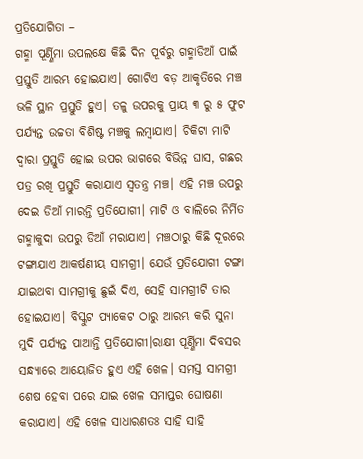ପ୍ରତିଯୋଗିତା –
ଗହ୍ମା ପୂର୍ଣ୍ଣିମା ଉପଲକ୍ଷେ କିଛି ଦିନ ପୂର୍ବରୁ ଗହ୍ମାଡିଆଁ ପାଇଁ ପ୍ରସ୍ତୁତି ଆରମ୍ଭ ହୋଇଯାଏ। ଗୋଟିଏ ବଡ଼ ଆକୃତିରେ ମଞ୍ଚ ଭଳି ସ୍ଥାନ ପ୍ରସ୍ତୁତି ହୁଏ। ତଳୁ ଉପରକୁ ପ୍ରାୟ ୩ ରୁ ୫ ଫୁଟ ପର୍ଯ୍ୟନ୍ତ ଉଚ୍ଚତା ବିଶିଷ୍ଟ ମଞ୍ଚକୁ ଲମ୍ବାଯାଏ। ଚିକିଟା ମାଟି ଦ୍ୱାରା ପ୍ରସ୍ତୁତି ହୋଇ ଉପର ଭାଗରେ ବିଭିନ୍ନ ଘାସ, ଗଛର ପତ୍ର ରଖି ପ୍ରସ୍ତୁତି କରାଯାଏ ସ୍ୱତନ୍ତ୍ର ମଞ୍ଚ। ଏହି ମଞ୍ଚ ଉପରୁ ଦେଇ ଡିଆଁ ମାରନ୍ତି ପ୍ରତିଯୋଗୀ। ମାଟି ଓ ବାଲିରେ ନିର୍ମିତ ଗହ୍ମାକୁଦା ଉପରୁ ଡିଆଁ ମରାଯାଏ। ମଞ୍ଚଠାରୁ କିଛି ଦୂରରେ ଟଙ୍ଗାଯାଏ ଆକର୍ଷଣୀୟ ସାମଗ୍ରୀ। ଯେଉଁ ପ୍ରତିଯୋଗୀ ଟଙ୍ଗା ଯାଇଥବା ସାମଗ୍ରୀକୁ ଛୁଇଁ ଦିଏ, ସେହି ସାମଗ୍ରୀଟି ତାର ହୋଇଯାଏ। ବିସ୍କୁଟ ପ୍ୟାକେଟ ଠାରୁ ଆରମ୍ଭ କରି ସୁନା ମୁଦି ପର୍ଯ୍ୟନ୍ତ ପାଆନ୍ତି ପ୍ରତିଯୋଗୀ।ରାକ୍ଷୀ ପୂର୍ଣ୍ଣିମା ଦିବସର ସନ୍ଧ୍ୟାରେ ଆୟୋଜିତ ହୁଏ ଏହି ଖେଳ। ସମସ୍ତ ସାମଗ୍ରୀ ଶେଷ ହେବା ପରେ ଯାଇ ଖେଳ ସମାପ୍ତର ଘୋଷଣା କରାଯାଏ। ଏହି ଖେଳ ସାଧାରଣତଃ ସାହି ସାହି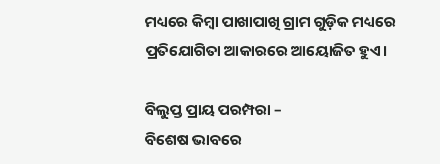ମଧ୍ୟରେ କିମ୍ୱା ପାଖାପାଖି ଗ୍ରାମ ଗୁଡ଼ିକ ମଧ୍ୟରେ ପ୍ରତିଯୋଗିତା ଆକାରରେ ଆୟୋଜିତ ହୁଏ।

ବିଲୁପ୍ତ ପ୍ରାୟ ପରମ୍ପରା –
ବିଶେଷ ଭାବରେ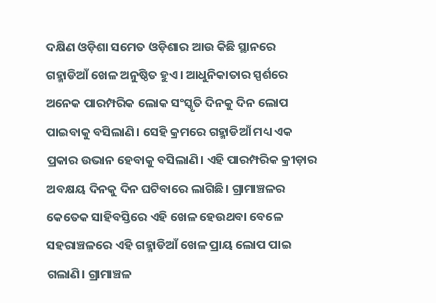ଦକ୍ଷିଣ ଓଡ଼ିଶା ସମେତ ଓଡ଼ିଶାର ଆଉ କିଛି ସ୍ଥାନରେ ଗହ୍ମାଡିଆଁ ଖେଳ ଅନୁଷ୍ଠିତ ହୁଏ। ଆଧୁନିକାତାର ସ୍ପର୍ଶରେ ଅନେକ ପାରମ୍ପରିକ ଲୋକ ସଂସ୍କୃତି ଦିନକୁ ଦିନ ଲୋପ ପାଇବାକୁ ବସିଲାଣି। ସେହି କ୍ରମରେ ଗହ୍ମାଡିଆଁ ମଧ୍ୟ ଏକ ପ୍ରକାର ଉଭାନ ହେବାକୁ ବସିଲାଣି। ଏହି ପାରମ୍ପରିକ କ୍ରୀଡ଼ାର ଅବକ୍ଷୟ ଦିନକୁ ଦିନ ଘଟିବାରେ ଲାଗିଛି। ଗ୍ରାମାଞ୍ଚଳର କେତେକ ସାହିବସ୍ତିରେ ଏହି ଖେଳ ହେଉଥବା ବେଳେ ସହରାଞ୍ଚଳରେ ଏହି ଗହ୍ମାଡିଆଁ ଖେଳ ପ୍ରାୟ ଲୋପ ପାଇ ଗଲାଣି। ଗ୍ରାମାଞ୍ଚଳ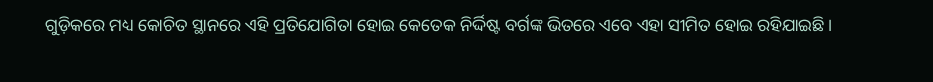ଗୁଡ଼ିକରେ ମଧ୍ୟ କୋଚିତ ସ୍ଥାନରେ ଏହି ପ୍ରତିଯୋଗିତା ହୋଇ କେତେକ ନିର୍ଦ୍ଦିଷ୍ଟ ବର୍ଗଙ୍କ ଭିତରେ ଏବେ ଏହା ସୀମିତ ହୋଇ ରହିଯାଇଛି।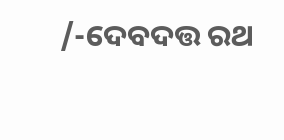/-ଦେବଦତ୍ତ ରଥ